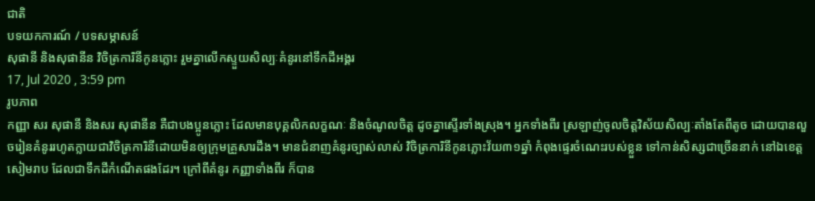ជាតិ
បទយកការណ៍ / បទសម្ភាសន៍
សុផានី និងសុផានីន វិចិត្រការិនីកូនភ្លោះ រួមគ្នាលើកស្ទួយសិល្បៈគំនូរនៅទឹកដីអង្គរ
17, Jul 2020 , 3:59 pm
រូបភាព
កញ្ញា សរ សុផានី និងសរ សុផានីន គឺជាបងប្អូនភ្លោះ ដែលមានបុគ្គលិកលក្ខណៈ និងចំណូលចិត្ត ដូចគ្នាស្ទើរទាំងស្រុង។ អ្នកទាំងពីរ ស្រឡាញ់ចូលចិត្តវិស័យសិល្បៈតាំងតែពីតូច ដោយបានលួចរៀនគំនូររហូតក្លាយជាវិចិត្រការិនីដោយមិនឲ្យក្រុមគ្រួសារដឹង។ មានជំនាញគំនូរច្បាស់លាស់ វិចិត្រការិនីកូនភ្លោះវ័យ៣១ឆ្នាំ កំពុងផ្ទេរចំណេះរបស់ខ្លួន ទៅកាន់សិស្សជាច្រើននាក់ នៅឯខេត្តសៀមរាប ដែលជាទឹកដីកំណើតផងដែរ។ ក្រៅពីគំនូរ កញ្ញាទាំងពីរ ក៏បាន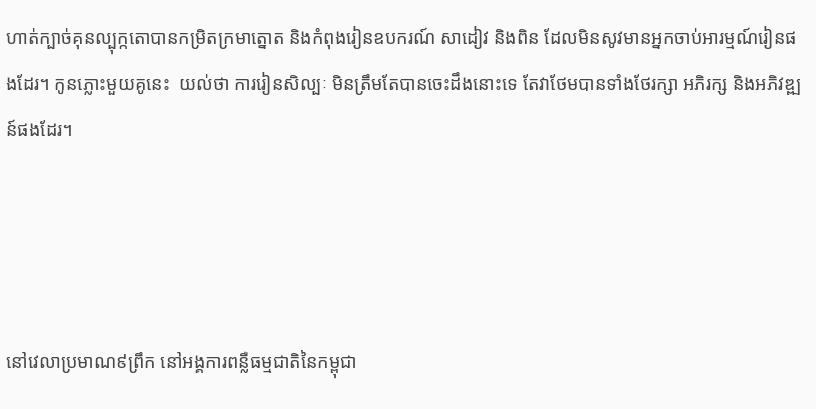ហាត់ក្បាច់គុនល្បុក្កតោបានកម្រិតក្រមាត្នោត និងកំពុងរៀនឧបករណ៍ សាដៀវ និងពិន ដែលមិនសូវមានអ្នកចាប់អារម្មណ៍រៀនផងដែរ។ កូនភ្លោះមួយគូនេះ  យល់ថា ការរៀនសិល្បៈ មិនត្រឹមតែបានចេះដឹងនោះទេ តែវាថែមបានទាំងថែរក្សា អភិរក្ស និងអភិវឌ្ឍន៍ផងដែរ។




នៅវេលាប្រមាណ៩ព្រឹក នៅអង្គការពន្លឺធម្មជាតិនៃកម្ពុជា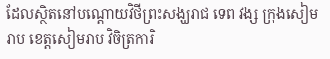ដែលស្ថិតនៅបណ្តោយវិថីព្រះសង្ឃរាជ ទេព វង្ស ក្រុងសៀមរាប ខេត្តសៀមរាប វិចិត្រការិ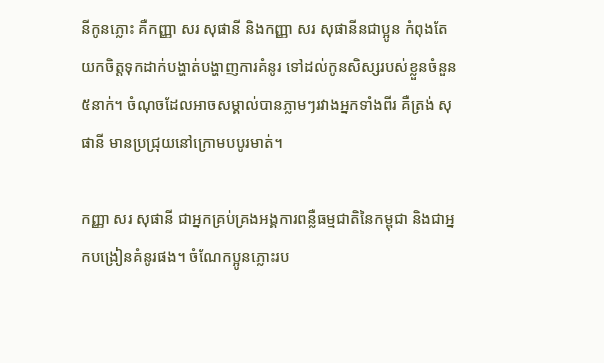នីកូនភ្លោះ គឺកញ្ញា សរ សុផានី និងកញ្ញា សរ សុផានីនជាប្អូន កំពុងតែយកចិត្តទុកដាក់បង្ហាត់បង្ហាញការគំនូរ ទៅដល់កូនសិស្សរបស់ខ្លួនចំនួន៥នាក់។ ចំណុចដែលអាចសម្គាល់បានភ្លាមៗរវាងអ្នកទាំងពីរ គឺត្រង់ សុផានី មានប្រជ្រុយនៅក្រោមបបូរមាត់។

កញ្ញា សរ សុផានី ជាអ្នកគ្រប់គ្រងអង្គការពន្លឺធម្មជាតិនៃកម្ពុជា និងជាអ្នកបង្រៀនគំនូរផង។ ចំណែកប្អូនភ្លោះរប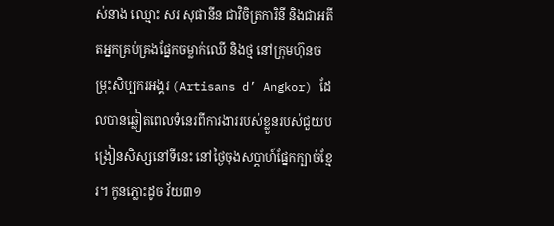ស់នាង ឈ្មោះ សរ សុផានីន ជាវិចិត្រការិនី និងជាអតីតអ្នកគ្រប់គ្រងផ្នែកចម្លាក់ឈើ និងថ្ម នៅក្រុមហ៊ុនចម្រុះសិប្បករអង្គរ (Artisans d’ Angkor) ដែលបានឆ្លៀតពេលទំនេរពីការងាររបស់ខ្លួនរបស់ជួយបង្រៀនសិស្សនៅទីនេះ នៅថ្ងៃចុងសប្តាហ៍ផ្នែកក្បាច់ខ្មែរ។ កូនភ្លោះដូច វ័យ៣១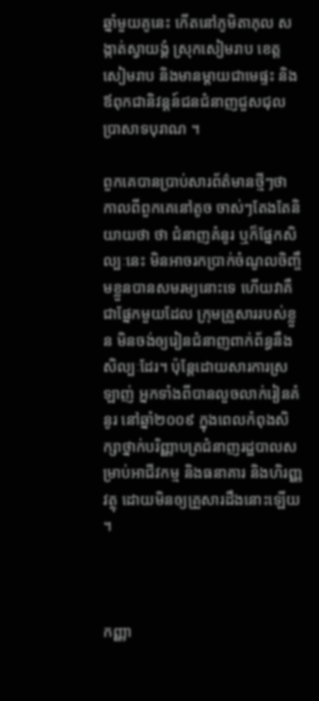ឆ្នាំមួយគូនេះ កើតនៅភូមិតាភុល សង្កាត់ស្វាយង្គំ ស្រុកសៀមរាប ខេត្តសៀមរាប និងមានម្តាយជាមេផ្ទះ និងឪពុកជានិវន្តន៍ជនជំនាញជួសជុលប្រាសាទបុរាណ ។

ពួកគេបានប្រាប់សារព័ត៌មានថ្មីៗថា កាលពីពួកគេនៅតូច ចាស់ៗតែងតែនិយាយថា ថា ជំនាញគំនូរ ឬក៏ផ្នែកសិល្បៈនេះ មិនអាចរកប្រាក់ចំណូលចិញ្ចឹមខ្លួនបានសមរម្យនោះទេ ហើយវាគឺជាផ្នែកមួយដែល ក្រុមគ្រួសាររបស់ខ្លួន មិនចង់ឲ្យរៀនជំនាញពាក់ព័ន្ធនឹងសិល្បៈដែរ។ ប៉ុន្តែដោយសារការស្រឡាញ់ អ្នកទាំងពីបានលួចលាក់រៀនគំនូរ នៅឆ្នាំ២០០៩ ក្នុងពេលកំពុងសិក្សាថ្នាក់បរិញ្ញាបត្រជំនាញរដ្ឋបាលសម្រាប់អាជីវកម្ម និងធនាគារ និងហិរញ្ញវត្ថុ ដោយមិនឲ្យគ្រួសារដឹងនោះឡើយ។



កញ្ញា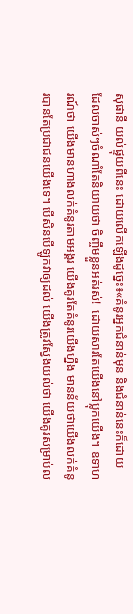សុផានី យល់ផ្ទុយពីនេះ ដោយលើកឡើងដូច្នេះ៖«គំនូរអ្នកជំនាន់មុន និងជំនាន់នេះក៏ដោយ ដែលចាស់ៗចំណាំតែនិយាយថា ចិញ្ចឹមខ្លួនអត់រស់!  ដោយសារតែយើងនៅប្លុកយើង។ ឧទាហរណ៍ថា យើងមានហាងលក់គំនូរតាមអង្គរ យើងគូរតែគំនូរយើងហ្នឹង មានន័យថាយើងលក់គំនូរបានតែប្រជាជនយើងទេ។ បើសិនបើឡូកវាឲ្យដល់ យើងត្រូវស្វែងយល់ថា យើងគូរសម្រាប់ល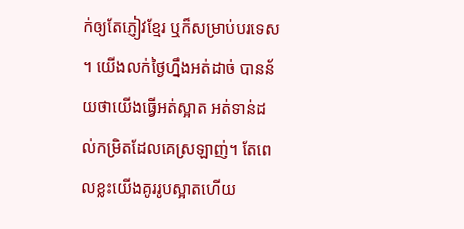ក់ឲ្យតែភ្ញៀវខ្មែរ ឬក៏សម្រាប់បរទេស។ យើងលក់ថ្ងៃហ្នឹងអត់ដាច់ បានន័យថាយើងធ្វើអត់ស្អាត អត់ទាន់ដល់កម្រិតដែលគេស្រឡាញ់។ តែពេលខ្លះយើងគូររូបស្អាតហើយ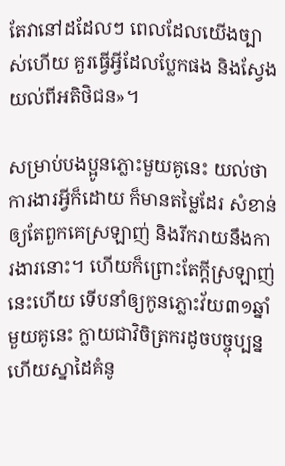តែវានៅដដែលៗ ពេលដែលយើងច្បាស់ហើយ គួរធ្វើអ្វីដែលប្លែកផង និងស្វែងយល់ពីអតិថិជន»។

សម្រាប់បងប្អូនភ្លោះមួយគូនេះ យល់ថាការងារអ្វីក៏ដោយ ក៏មានតម្លៃដែរ សំខាន់ឲ្យតែពួកគេស្រឡាញ់ និងរីករាយនឹងការងារនោះ។ ហើយក៏ព្រោះតែក្តីស្រឡាញ់នេះហើយ ទើបនាំឲ្យកូនភ្លោះវ័យ៣១ឆ្នាំ មួយគូនេះ ក្លាយជាវិចិត្រករដូចបច្ចុប្បន្ន ហើយស្នាដៃគំនូ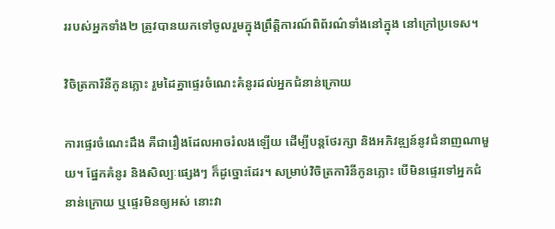ររបស់អ្នកទាំង២ ត្រូវបានយកទៅចូលរួមក្នុងព្រឹត្តិការណ៍ពិព័រណ៌ទាំងនៅក្នុង នៅក្រៅប្រទេស។

វិចិត្រការិនីកូនភ្លោះ រួមដៃគ្នាផ្ទេរចំណេះគំនូរដល់អ្នកជំនាន់ក្រោយ

ការផ្ទេរចំណេះដឹង គឺជារឿងដែលអាចរំលងឡើយ ដើម្បីបន្តថែរក្សា និងអភិវឌ្ឍន៍នូវជំនាញណាមួយ។ ផ្នែកគំនូរ និងសិល្បៈផ្សេងៗ ក៏ដូច្នោះដែរ។ សម្រាប់វិចិត្រការិនីកូនភ្លោះ បើមិនផ្ទេរទៅអ្នកជំនាន់ក្រោយ ឬផ្ទេរមិនឲ្យអស់ នោះវា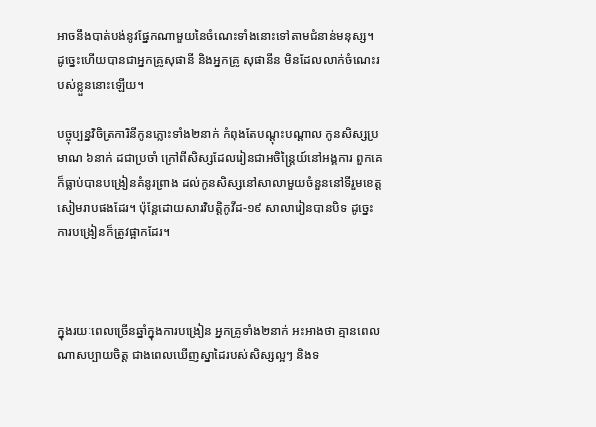អាចនឹងបាត់បង់នូវផ្នែកណាមួយនៃចំណេះទាំងនោះទៅតាមជំនាន់មនុស្ស។ ដូច្នេះហើយបានជាអ្នកគ្រូសុផានី និងអ្នកគ្រូ សុផានីន មិនដែលលាក់ចំណេះរបស់ខ្លួននោះឡើយ។

បច្ចុប្បន្នវិចិត្រការិនីកូនភ្លោះទាំង២នាក់ កំពុងតែបណ្តុះបណ្តាល កូនសិស្សប្រមាណ ៦នាក់ ដជាប្រចាំ ក្រៅពីសិស្សដែលរៀនជាអចិន្ត្រៃយ៍នៅអង្គការ ពួកគេក៏ធ្លាប់បានបង្រៀនគំនូរព្រាង ដល់កូនសិស្សនៅសាលាមួយចំនួននៅទីរួមខេត្តសៀមរាបផងដែរ។ ប៉ុន្តែដោយសារវិបត្តិកូវីដ-១៩ សាលារៀនបានបិទ ដូច្នេះការបង្រៀនក៏ត្រូវផ្អាកដែរ។



ក្នុងរយៈពេលច្រើនឆ្នាំក្នុងការបង្រៀន អ្នកគ្រូទាំង២នាក់ អះអាងថា គ្មានពេលណាសប្បាយចិត្ត ជាងពេលឃើញស្នាដៃរបស់សិស្សល្អៗ និងទ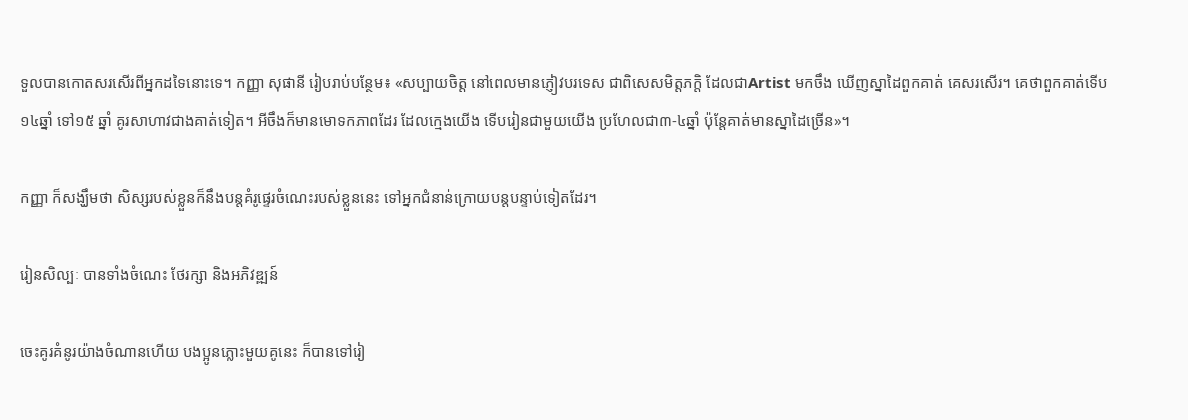ទួលបានកោតសរសើរពីអ្នកដទៃនោះទេ។ កញ្ញា សុផានី រៀបរាប់បន្ថែម៖ «សប្បាយចិត្ត នៅពេលមានភ្ញៀវបរទេស ជាពិសេសមិត្តភក្តិ ដែលជាArtist មកចឹង ឃើញស្នាដៃពួកគាត់ គេសរសើរ។ គេថាពួកគាត់ទើប ១៤ឆ្នាំ ទៅ១៥ ឆ្នាំ គូរសាហាវជាងគាត់ទៀត។ អីចឹងក៏មានមោទកភាពដែរ ដែលក្មេងយើង ទើបរៀនជាមួយយើង ប្រហែលជា៣-៤ឆ្នាំ ប៉ុន្តែគាត់មានស្នាដៃច្រើន»។

កញ្ញា ក៏សង្ឃឹមថា សិស្សរបស់ខ្លួនក៏នឹងបន្តគំរូផ្ទេរចំណេះរបស់ខ្លួននេះ ទៅអ្នកជំនាន់ក្រោយបន្តបន្ទាប់ទៀតដែរ។

រៀនសិល្បៈ បានទាំងចំណេះ ថែរក្សា និងអភិវឌ្ឍន៍

ចេះគូរគំនូរយ៉ាងចំណានហើយ បងប្អូនភ្លោះមួយគូនេះ ក៏បានទៅរៀ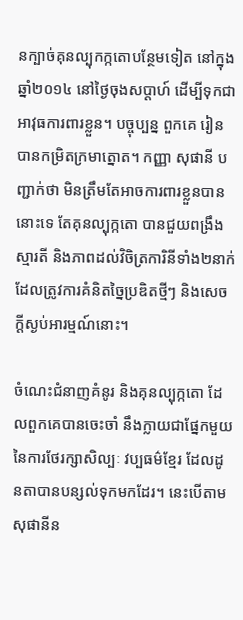នក្បាច់គុនល្បុកក្កតោបន្ថែមទៀត នៅក្នុងឆ្នាំ២០១៤ នៅថ្ងៃចុងសប្តាហ៍ ដើម្បីទុកជាអាវុធការពារខ្លួន។ បច្ចុប្បន្ន ពួកគេ រៀនបានកម្រិតក្រមាត្នោត។ កញ្ញា សុផានី បញ្ជាក់ថា មិនត្រឹមតែអាចការពារខ្លួនបាននោះទេ តែគុនល្បុក្កតោ បានជួយពង្រឹងស្មារតី និងភាពដល់វិចិត្រការិនីទាំង២នាក់ ដែលត្រូវការគំនិតច្នៃប្រឌិតថ្មីៗ និងសេចក្តីស្ងប់អារម្មណ៍នោះ។

ចំណេះជំនាញគំនូរ និងគុនល្បុក្កតោ ដែលពួកគេបានចេះចាំ នឹងក្លាយជាផ្នែកមួយនៃការថែរក្សាសិល្បៈ វប្បធម៌ខ្មែរ ដែលដូនតាបានបន្សល់ទុកមកដែរ។ នេះបើតាមសុផានីន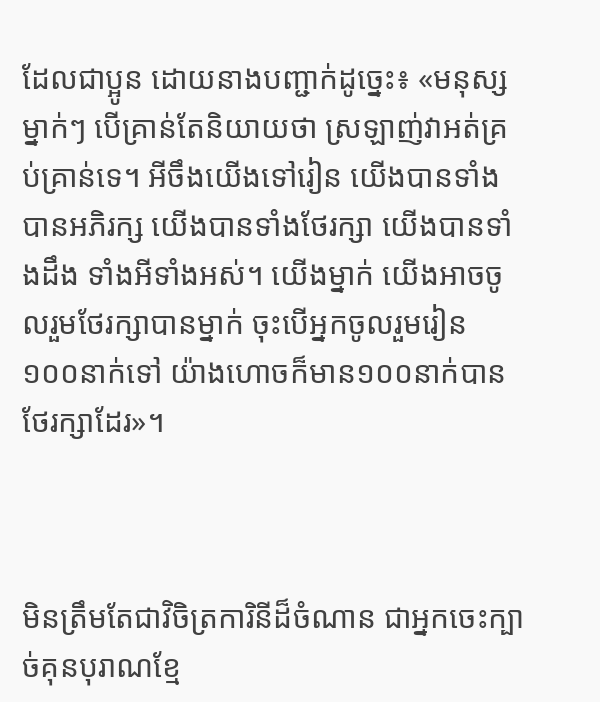ដែលជាប្អូន ដោយនាងបញ្ជាក់ដូច្នេះ៖ «មនុស្សម្នាក់ៗ បើគ្រាន់តែនិយាយថា ស្រឡាញ់វាអត់គ្រប់គ្រាន់ទេ។ អីចឹងយើងទៅរៀន យើងបានទាំងបានអភិរក្ស យើងបានទាំងថែរក្សា យើងបានទាំងដឹង ទាំងអីទាំងអស់។ យើងម្នាក់ យើងអាចចូលរួមថែរក្សាបានម្នាក់ ចុះបើអ្នកចូលរួមរៀន ១០០នាក់ទៅ យ៉ាងហោចក៏មាន១០០នាក់បានថែរក្សាដែរ»។



មិនត្រឹមតែជាវិចិត្រការិនីដ៏ចំណាន ជាអ្នកចេះក្បាច់គុនបុរាណខ្មែ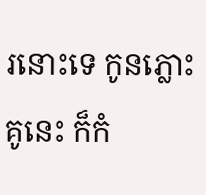រនោះទេ កូនភ្លោះគូនេះ ក៏កំ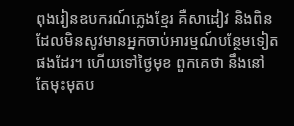ពុងរៀនឧបករណ៍ភ្លេងខ្មែរ គឺសាដៀវ និងពិន ដែលមិនសូវមានអ្នកចាប់អារម្មណ៍បន្ថែមទៀតផងដែរ។ ហើយទៅថ្ងៃមុខ ពួកគេថា នឹងនៅតែមុះមុតប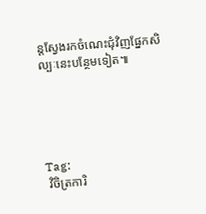ន្តស្វែងរកចំណេះជុំវិញផ្នែកសិល្បៈនេះបន្ថែមទៀត៕





Tag:
 វិចិត្រការិ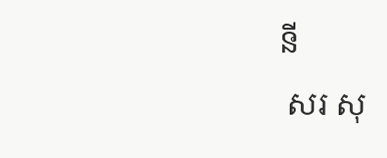នី
 សរ សុ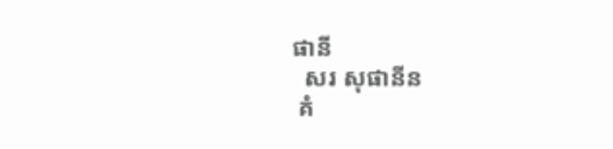ផានី
  សរ សុផានីន
 គំ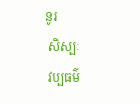នូរ
 សិស្បៈ
 វប្បធម៌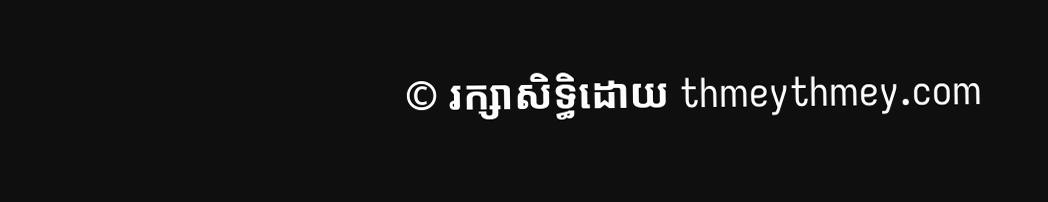© រក្សាសិទ្ធិដោយ thmeythmey.com